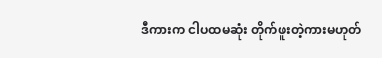ဒီကားက ငါပထမဆုံး တိုက်ဖူးတဲ့ကားမဟုတ်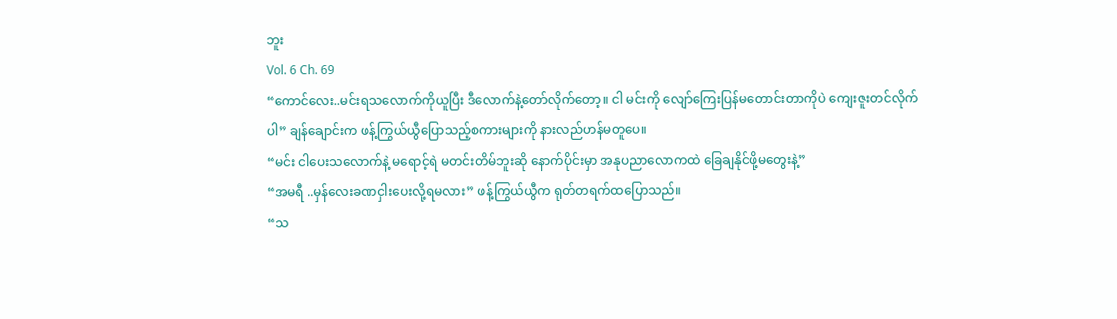ဘူး
Vol. 6 Ch. 69
“ကောင်လေး..မင်းရသလောက်ကိုယူပြီး ဒီလောက်နဲ့တော်လိုက်တော့။ ငါ မင်းကို လျော်ကြေးပြန်မတောင်းတာကိုပဲ ကျေးဇူးတင်လိုက်ပါ” ချန်ချောင်းက ဖန့်ကြွယ်ယွီပြောသည့်စကားများကို နားလည်ဟန်မတူပေ။
“မင်း ငါပေးသလောက်နဲ့ မရောင့်ရဲ မတင်းတိမ်ဘူးဆို နောက်ပိုင်းမှာ အနုပညာလောကထဲ ခြေချနိုင်ဖို့မတွေးနဲ့”
“အမရီ ..မှန်လေးခဏငှါးပေးလို့ရမလား” ဖန့်ကြွယ်ယွီက ရုတ်တရက်ထပြောသည်။
“သ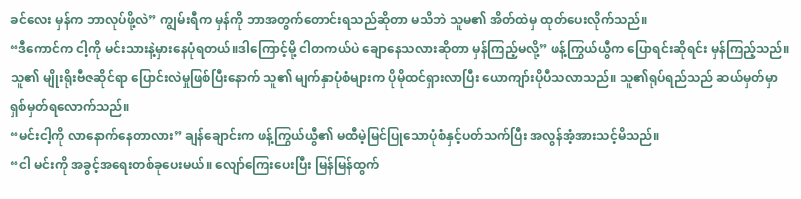ခင်လေး မှန်က ဘာလုပ်ဖို့လဲ” ကျွမ်းရီက မှန်ကို ဘာအတွက်တောင်းရသည်ဆိုတာ မသိဘဲ သူမ၏ အိတ်ထဲမှ ထုတ်ပေးလိုက်သည်။
“ဒီကောင်က ငါ့ကို မင်းသားနဲ့မှားနေပုံရတယ်။ဒါကြောင့်မို့ ငါတကယ်ပဲ ချောနေသလားဆိုတာ မှန်ကြည့်မလို့” ဖန့်ကြွယ်ယွီက ပြောရင်းဆိုရင်း မှန်ကြည့်သည်။
သူ၏ မျိုးရိုးဗီဇဆိုင်ရာ ပြောင်းလဲမှုဖြစ်ပြီးနောက် သူ၏ မျက်နှာပုံစံများက ပိုမိုထင်ရှားလာပြီး ယောကျာ်းပိုပီသလာသည်။ သူ၏ရုပ်ရည်သည် ဆယ်မှတ်မှာ ရှစ်မှတ်ရလောက်သည်။
“မင်းငါ့ကို လာနောက်နေတာလား” ချန်ချောင်းက ဖန့်ကြွယ်ယွီ၏ မထီမဲ့မြင်ပြုသောပုံစံနှင့်ပတ်သက်ပြီး အလွန်အံ့အားသင့်မိသည်။
“ငါ မင်းကို အခွင့်အရေးတစ်ခုပေးမယ်။ လျော်ကြေးပေးပြီး မြန်မြန်ထွက်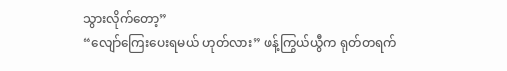သွားလိုက်တော့”
“လျော်ကြေးပေးရမယ် ဟုတ်လား” ဖန့်ကြွယ်ယွီက ရုတ်တရက်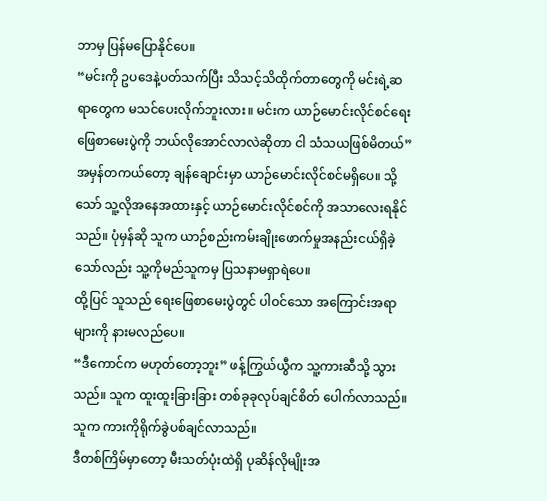ဘာမှ ပြန်မပြောနိုင်ပေ။
“မင်းကို ဥပဒေနဲ့ပတ်သက်ပြီး သိသင့်သိထိုက်တာတွေကို မင်းရဲ့ဆရာတွေက မသင်ပေးလိုက်ဘူးလား။ မင်းက ယာဉ်မောင်းလိုင်စင်ရေးဖြေစာမေးပွဲကို ဘယ်လိုအောင်လာလဲဆိုတာ ငါ သံသယဖြစ်မိတယ်”
အမှန်တကယ်တော့ ချန်ချောင်းမှာ ယာဉ်မောင်းလိုင်စင်မရှိပေ။ သို့သော် သူ့လိုအနေအထားနှင့် ယာဉ်မောင်းလိုင်စင်ကို အသာလေးရနိုင်သည်။ ပုံမှန်ဆို သူက ယာဉ်စည်းကမ်းချိုးဖောက်မှုအနည်းငယ်ရှိခဲ့သော်လည်း သူ့ကိုမည်သူကမှ ပြသနာမရှာရဲပေ။
ထို့ပြင် သူသည် ရေးဖြေစာမေးပွဲတွင် ပါဝင်သော အကြောင်းအရာများကို နားမလည်ပေ။
“ဒီကောင်က မဟုတ်တော့ဘူး” ဖန့်ကြွယ်ယွီက သူ့ကားဆီသို့ သွားသည်။ သူက ထူးထူးခြားခြား တစ်ခုခုလုပ်ချင်စိတ် ပေါက်လာသည်။
သူက ကားကိုရိုက်ခွဲပစ်ချင်လာသည်။
ဒီတစ်ကြိမ်မှာတော့ မီးသတ်ပုံးထဲရှိ ပုဆိန်လိုမျိုးအ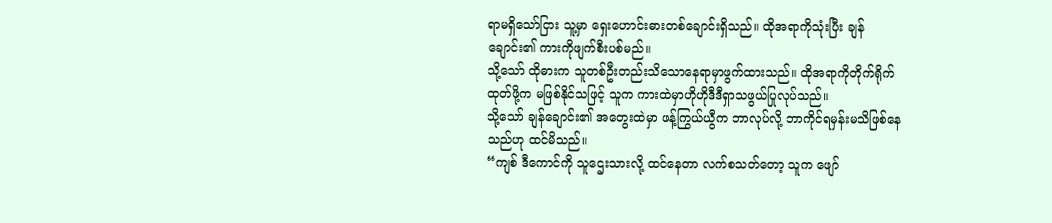ရာမရှိသော်ငြား သူ့မှာ ရှေးဟောင်းဓားတစ်ချောင်းရှိသည်။ ထိုအရာကိုသုံးပြီး ချန်ချောင်း၏ ကားကိုဖျက်စီးပစ်မည်။
သို့သော် ထိုဓားက သူတစ်ဦးတည်းသိသောနေရာမှာဖွက်ထားသည်။ ထိုအရာကိုတိုက်ရိုက်ထုတ်ဖို့က မဖြစ်နိုင်သဖြင့် သူက ကားထဲမှာဟိုဟိုဒီဒီရှာသဖွယ်ပြုလုပ်သည်။
သို့သော် ချန်ချောင်း၏ အတွေးထဲမှာ ဖန့်ကြွယ်ယွီက ဘာလုပ်လို့ ဘာကိုင်ရမှန်းမသိဖြစ်နေသည်ဟု ထင်မိသည်။
“ကျစ် ဒီကောင်ကို သူဌေးသားလို့ ထင်နေတာ လက်စသတ်တော့ သူက ဖျော်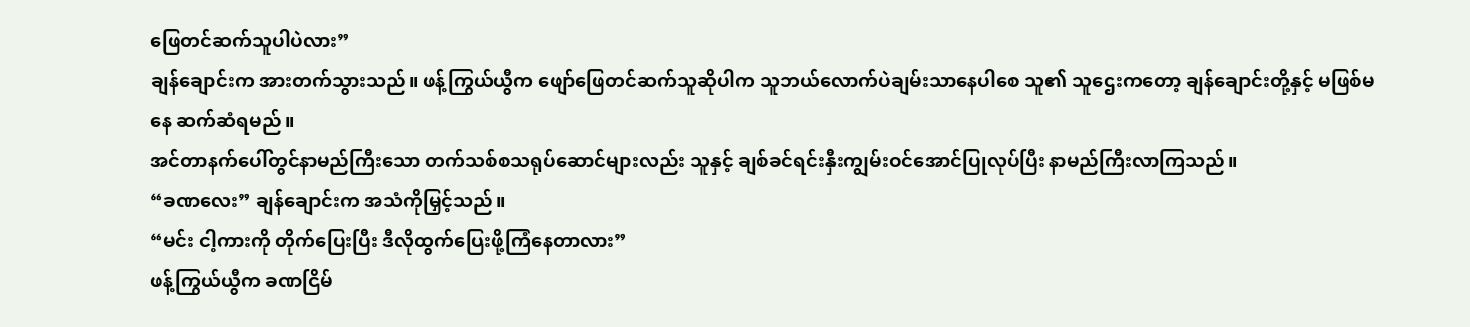ဖြေတင်ဆက်သူပါပဲလား”
ချန်ချောင်းက အားတက်သွားသည်။ ဖန့်ကြွယ်ယွီက ဖျော်ဖြေတင်ဆက်သူဆိုပါက သူဘယ်လောက်ပဲချမ်းသာနေပါစေ သူ၏ သူဌေးကတော့ ချန်ချောင်းတို့နှင့် မဖြစ်မနေ ဆက်ဆံရမည်။
အင်တာနက်ပေါ်တွင်နာမည်ကြီးသော တက်သစ်စသရုပ်ဆောင်များလည်း သူနှင့် ချစ်ခင်ရင်းနှီးကျွမ်းဝင်အောင်ပြုလုပ်ပြီး နာမည်ကြီးလာကြသည်။
“ခဏလေး” ချန်ချောင်းက အသံကိုမြှင့်သည်။
“မင်း ငါ့ကားကို တိုက်ပြေးပြီး ဒီလိုထွက်ပြေးဖို့ကြံနေတာလား”
ဖန့်ကြွယ်ယွီက ခဏငြိမ်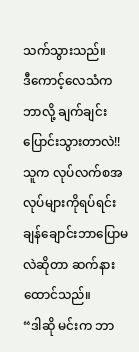သက်သွားသည်။
ဒီကောင့်လေသံက ဘာလို့ ချက်ချင်းပြောင်းသွားတာလဲ!!
သူက လုပ်လက်စအလုပ်များကိုရပ်ရင်း ချန်ချောင်းဘာပြောမလဲဆိုတာ ဆက်နားထောင်သည်။
“ဒါဆို မင်းက ဘာ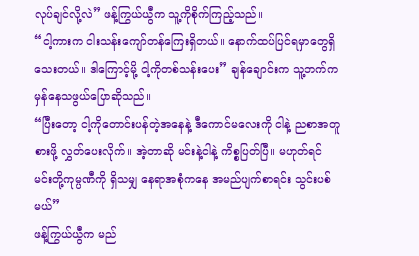လုပ်ချင်လို့လဲ” ဖန့်ကြွယ်ယွီက သူ့ကိုစိုက်ကြည့်သည်။
“ငါ့ကားက ငါးသန်းကျော်တန်ကြေးရှိတယ်။ နောက်ထပ်ပြင်ရမှာတွေရှိသေးတယ်။ ဒါကြောင့်မို့ ငါ့ကိုတစ်သန်းပေး” ချန်ချောင်းက သူ့ဘက်က မှန်နေသဖွယ်ပြောဆိုသည်။
“ပြီးတော့ ငါ့ကိုတောင်းပန်တဲ့အနေနဲ့ ဒီကောင်မလေးကို ငါနဲ့ ညစာအတူစားဖို့ လွှတ်ပေးလိုက်။ အဲ့တာဆို မင်းနဲ့ငါနဲ့ ကိစ္စပြတ်ပြီ။ မဟုတ်ရင် မင်းတို့ကုမ္ပဏီကို ရှိသမျှ နေရာအစုံကနေ အမည်ပျက်စာရင်း သွင်းပစ်မယ်”
ဖန့်ကြွယ်ယွီက မည်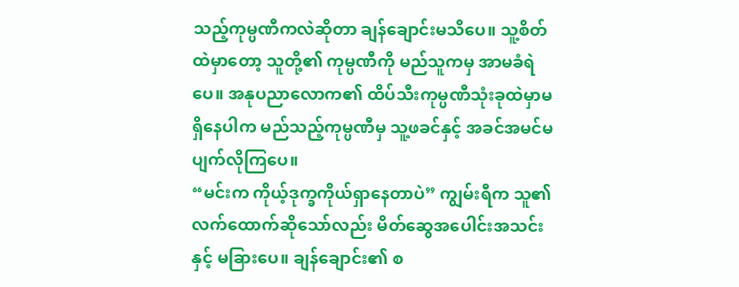သည့်ကုမ္ပဏီကလဲဆိုတာ ချန်ချောင်းမသိပေ။ သူ့စိတ်ထဲမှာတော့ သူတို့၏ ကုမ္ပဏီကို မည်သူကမှ အာမခံရဲပေ။ အနုပညာလောက၏ ထိပ်သီးကုမ္ပဏီသုံးခုထဲမှာမရှိနေပါက မည်သည့်ကုမ္ပဏီမှ သူ့ဖခင်နှင့် အခင်အမင်မပျက်လိုကြပေ။
“မင်းက ကိုယ့်ဒုက္ခကိုယ်ရှာနေတာပဲ” ကျွမ်းရီက သူ၏လက်ထောက်ဆိုသော်လည်း မိတ်ဆွေအပေါင်းအသင်းနှင့် မခြားပေ။ ချန်ချောင်း၏ စ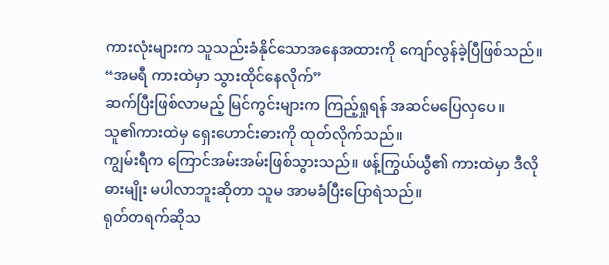ကားလုံးများက သူသည်းခံနိုင်သောအနေအထားကို ကျော်လွန်ခဲ့ပြီဖြစ်သည်။
“အမရီ ကားထဲမှာ သွားထိုင်နေလိုက်”
ဆက်ပြီးဖြစ်လာမည့် မြင်ကွင်းများက ကြည့်ရှုရန် အဆင်မပြေလှပေ။
သူ၏ကားထဲမှ ရှေးဟောင်းဓားကို ထုတ်လိုက်သည်။
ကျွမ်းရီက ကြောင်အမ်းအမ်းဖြစ်သွားသည်။ ဖန့်ကြွယ်ယွီ၏ ကားထဲမှာ ဒီလိုဓားမျိုး မပါလာဘူးဆိုတာ သူမ အာမခံပြီးပြောရဲသည်။
ရုတ်တရက်ဆိုသ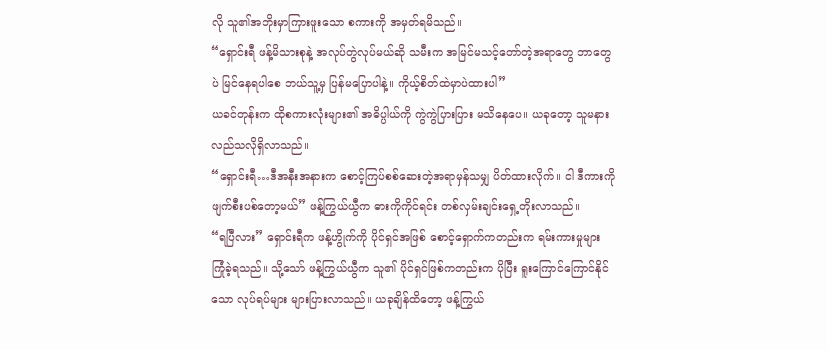လို သူ၏အဘိုးမှာကြားဖူးသော စကားကို အမှတ်ရမိသည်။
“ရှောင်းရီ ဖန့်မိသားစုနဲ့ အလုပ်တွဲလုပ်မယ်ဆို သမီးက အမြင်မသင့်တော်တဲ့အရာတွေ ဘာတွေပဲ မြင်နေရပါစေ ဘယ်သူ့မှ ပြန်မပြောပါနဲ့။ ကိုယ့်စိတ်ထဲမှာပဲထားပါ”
ယခင်တုန်းက ထိုစကားလုံးများ၏ အဓိပ္ပါယ်ကို ကွဲကွဲပြားပြား မသိနေပေ။ ယခုတော့ သူမနားလည်သလိုရှိလာသည်။
“ရှောင်းရီ…ဒီအနီးအနားက စောင့်ကြပ်စစ်ဆေးတဲ့အရာမှန်သမျှ ပိတ်ထားလိုက်။ ငါ ဒီကားကို ဖျက်စီးပစ်တော့မယ်” ဖန့်ကြွယ်ယွီက ဓားကိုကိုင်ရင်း တစ်လှမ်းချင်းရှေ့တိုးလာသည်။
“ရပြီလား” ရှောင်းရီက ဖန့်ဟွိုက်ကို ပိုင်ရှင်အဖြစ် စောင့်ရှောက်ကတည်းက ရမ်းကားမှုများ ကြုံခဲ့ရသည်။ သို့သော် ဖန့်ကြွယ်ယွီက သူ၏ ပိုင်ရှင်ဖြစ်ကတည်းက ပိုပြီး ရူးကြောင်ကြောင်နိုင်သော လုပ်ရပ်များ များပြားလာသည်။ ယခုချိန်ထိတော့ ဖန့်ကြွယ်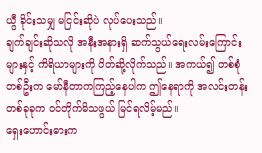ယွီ ခိုင်းသမျှ မငြင်းဆိုပဲ လုပ်ပေးသည်။
ချက်ချင်းဆိုသလို အနီးအနားရှိ ဆက်သွယ်ရေးလမ်းကြောင်းများနှင့် ကိရိယာများကို ပိတ်ဆို့လိုက်သည်။ အကယ်၍ တစ်စုံတစ်ဦးက မော်နီတာကကြည့်နေပါက ဤနေရာကို အလင်းတန်းတစ်ခုခုက ဝင်တိုက်မိသဖွယ် မြင်ရလိမ့်မည်။
ရှေးဟောင်းဓားက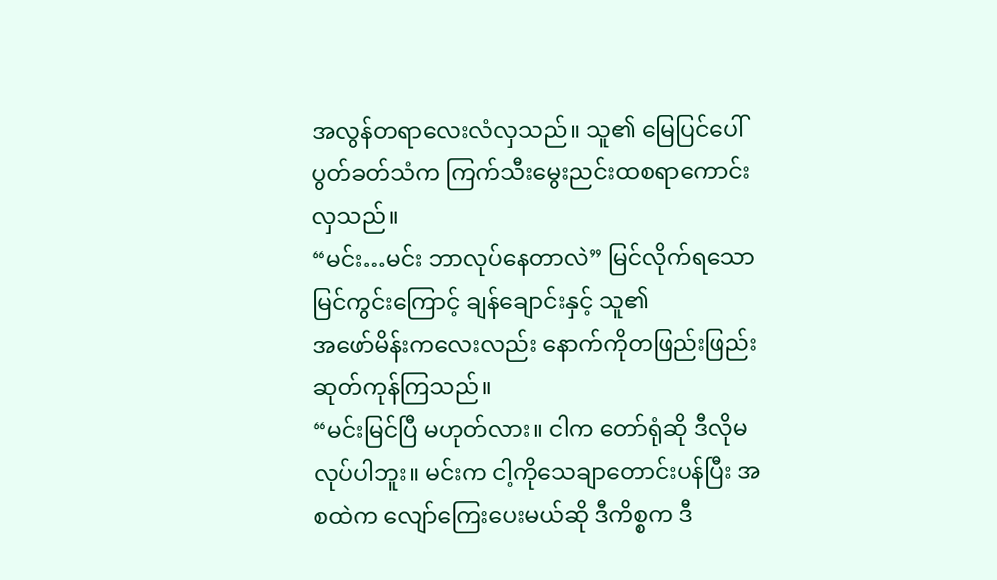အလွန်တရာလေးလံလှသည်။ သူ၏ မြေပြင်ပေါ် ပွတ်ခတ်သံက ကြက်သီးမွေးညင်းထစရာကောင်းလှသည်။
“မင်း…မင်း ဘာလုပ်နေတာလဲ” မြင်လိုက်ရသော မြင်ကွင်းကြောင့် ချန်ချောင်းနှင့် သူ၏
အဖော်မိန်းကလေးလည်း နောက်ကိုတဖြည်းဖြည်းဆုတ်ကုန်ကြသည်။
“မင်းမြင်ပြီ မဟုတ်လား။ ငါက တော်ရုံဆို ဒီလိုမလုပ်ပါဘူး။ မင်းက ငါ့ကိုသေချာတောင်းပန်ပြီး အစထဲက လျော်ကြေးပေးမယ်ဆို ဒီကိစ္စက ဒီ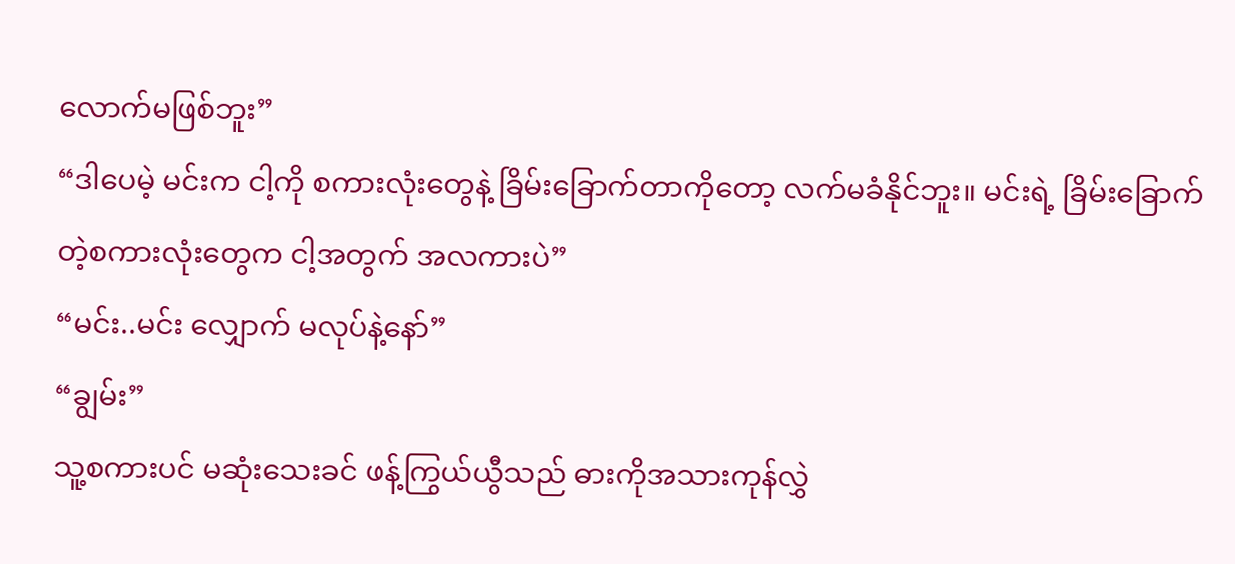လောက်မဖြစ်ဘူး”
“ဒါပေမဲ့ မင်းက ငါ့ကို စကားလုံးတွေနဲ့ ခြိမ်းခြောက်တာကိုတော့ လက်မခံနိုင်ဘူး။ မင်းရဲ့ ခြိမ်းခြောက်တဲ့စကားလုံးတွေက ငါ့အတွက် အလကားပဲ”
“မင်း..မင်း လျှောက် မလုပ်နဲ့နော်”
“ချွမ်း”
သူ့စကားပင် မဆုံးသေးခင် ဖန့်ကြွယ်ယွီသည် ဓားကိုအသားကုန်လွှဲ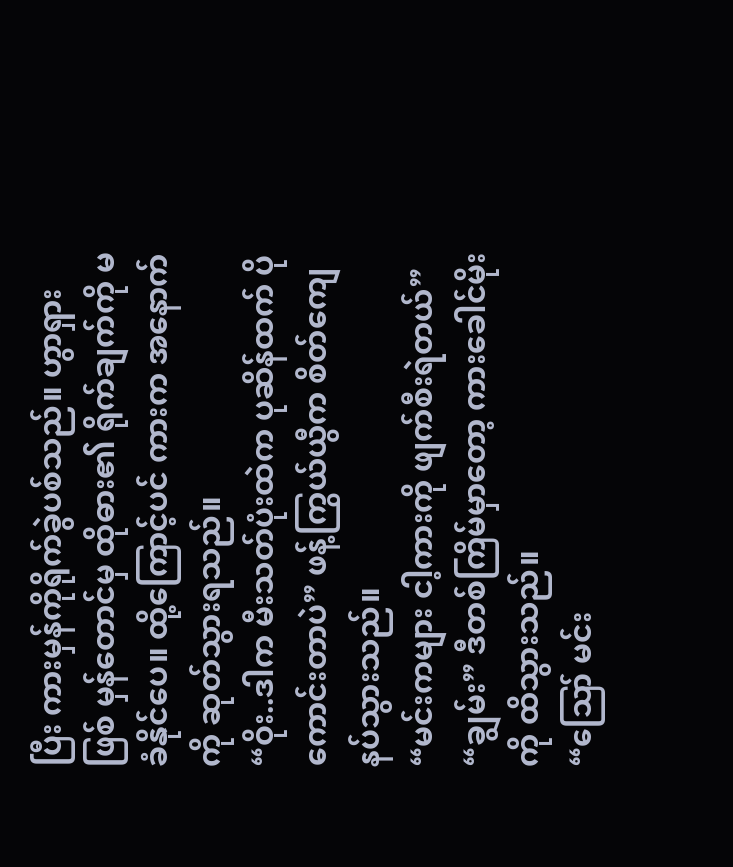ပြီး ကားမှန်ကိုရိုက်ခွဲပစ်သည်။ ဟွာရှားဖြစ် မှန်တောင်မှ ထိုဓား၏ ရိုက်ချက်ကို မခံနိုင်ပေ။ ထို့ကြောင့်ပင် ကားက အနောက်ကို ဆုတ်သွားရသည်။
“ဝိုး..ဒါက မီးသတ်ပုံးထဲက ပုဆိန်ထက် ပိုကောင်းတာပဲ” ဖန့်ကြွယ်ယွီက စိတ်ကျေနပ်သွားသည်။
“မင်းကများ ငါ့ကားကို ဖျက်စီးရဲတယ်”
“ချွမ်း” ဒီတစ်ကြိမ်မှာတော့ ကားခေါင်မိုးကို ထိသွားသည်။
“ဪ မင်း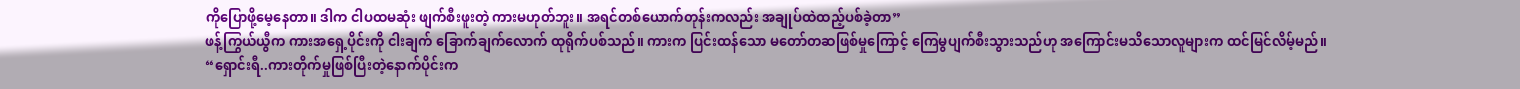ကိုပြောဖို့မေ့နေတာ။ ဒါက ငါပထမဆုံး ဖျက်စီးဖူးတဲ့ ကားမဟုတ်ဘူး။ အရင်တစ်ယောက်တုန်းကလည်း အချုပ်ထဲထည့်ပစ်ခဲ့တာ”
ဖန့်ကြွယ်ယွီက ကားအရှေ့ပိုင်းကို ငါးချက် ခြောက်ချက်လောက် ထုရိုက်ပစ်သည်။ ကားက ပြင်းထန်သော မတော်တဆဖြစ်မှုကြောင့် ကြေမွပျက်စီးသွားသည်ဟု အကြောင်းမသိသောလူများက ထင်မြင်လိမ့်မည်။
“ရှောင်းရီ..ကားတိုက်မှုဖြစ်ပြီးတဲ့နောက်ပိုင်းက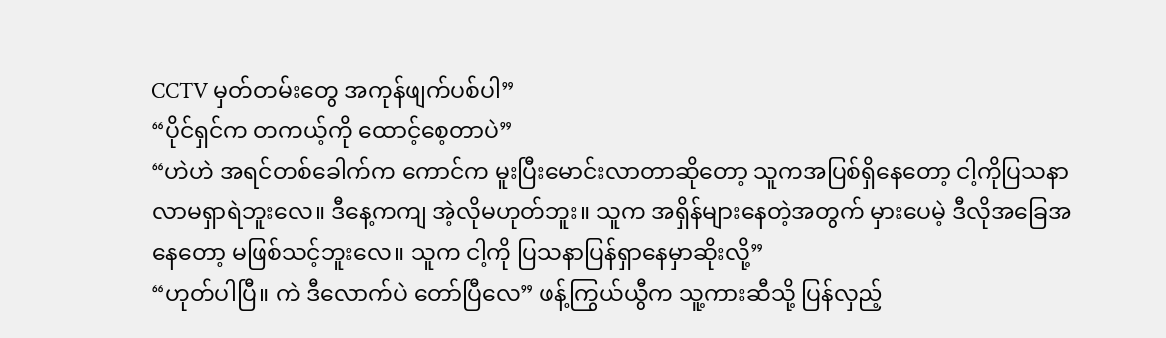CCTV မှတ်တမ်းတွေ အကုန်ဖျက်ပစ်ပါ”
“ပိုင်ရှင်က တကယ့်ကို ထောင့်စေ့တာပဲ”
“ဟဲဟဲ အရင်တစ်ခေါက်က ကောင်က မူးပြီးမောင်းလာတာဆိုတော့ သူကအပြစ်ရှိနေတော့ ငါ့ကိုပြသနာလာမရှာရဲဘူးလေ။ ဒီနေ့ကကျ အဲ့လိုမဟုတ်ဘူး။ သူက အရှိန်များနေတဲ့အတွက် မှားပေမဲ့ ဒီလိုအခြေအနေတော့ မဖြစ်သင့်ဘူးလေ။ သူက ငါ့ကို ပြသနာပြန်ရှာနေမှာဆိုးလို့”
“ဟုတ်ပါပြီ။ ကဲ ဒီလောက်ပဲ တော်ပြီလေ” ဖန့်ကြွယ်ယွီက သူ့ကားဆီသို့ ပြန်လှည့်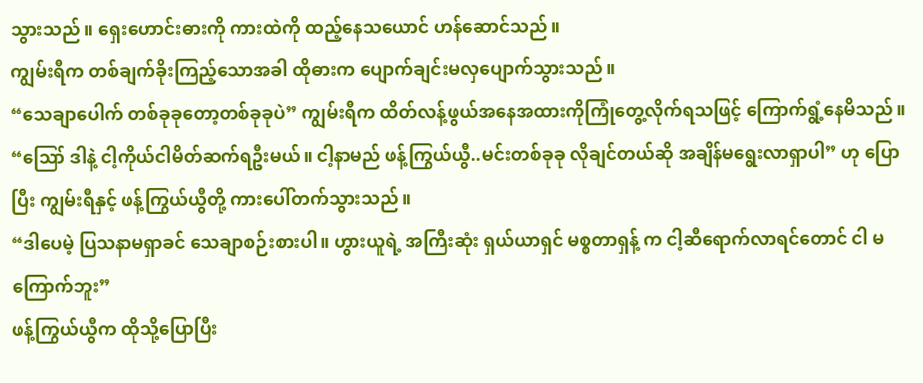သွားသည်။ ရှေးဟောင်းဓားကို ကားထဲကို ထည့်နေသယောင် ဟန်ဆောင်သည်။
ကျွမ်းရီက တစ်ချက်ခိုးကြည့်သောအခါ ထိုဓားက ပျောက်ချင်းမလှပျောက်သွားသည်။
“သေချာပေါက် တစ်ခုခုတော့တစ်ခုခုပဲ” ကျွမ်းရီက ထိတ်လန့်ဖွယ်အနေအထားကိုကြုံတွေ့လိုက်ရသဖြင့် ကြောက်ရွံ့နေမိသည်။
“ဪ ဒါနဲ့ ငါ့ကိုယ်ငါမိတ်ဆက်ရဦးမယ်။ ငါ့နာမည် ဖန့်ကြွယ်ယွီ..မင်းတစ်ခုခု လိုချင်တယ်ဆို အချိန်မရွေးလာရှာပါ” ဟု ပြောပြီး ကျွမ်းရီနှင့် ဖန့်ကြွယ်ယွီတို့ ကားပေါ်တက်သွားသည်။
“ဒါပေမဲ့ ပြသနာမရှာခင် သေချာစဉ်းစားပါ။ ဟွားယူရဲ့ အကြီးဆုံး ရှယ်ယာရှင် မစ္စတာရှန့် က ငါ့ဆီရောက်လာရင်တောင် ငါ မကြောက်ဘူး”
ဖန့်ကြွယ်ယွီက ထိုသို့ပြောပြီး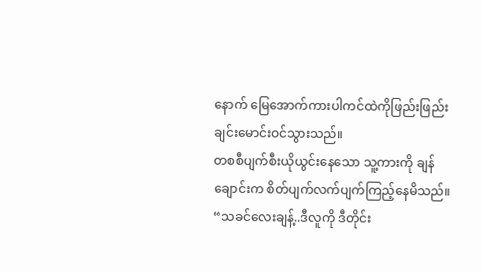နောက် မြေအောက်ကားပါကင်ထဲကိုဖြည်းဖြည်းချင်းမောင်းဝင်သွားသည်။
တစစီပျက်စီးယိုယွင်းနေသော သူ့ကားကို ချန်ချောင်းက စိတ်ပျက်လက်ပျက်ကြည့်နေမိသည်။
“သခင်လေးချန့်..ဒီလူကို ဒီတိုင်း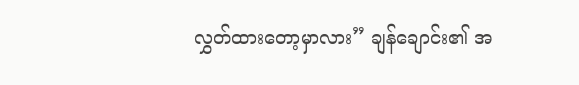လွှတ်ထားတော့မှာလား” ချန်ချောင်း၏ အ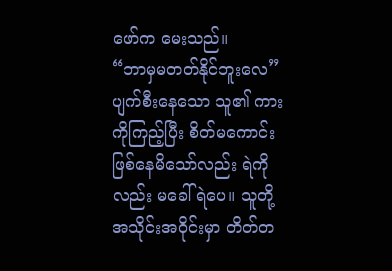ဖော်က မေးသည်။
“ဘာမှမတတ်နိုင်ဘူးလေ” ပျက်စီးနေသော သူ၏ ကားကိုကြည့်ပြီး စိတ်မကောင်းဖြစ်နေမိသော်လည်း ရဲကိုလည်း မခေါ်ရဲပေ။ သူတို့အသိုင်းအဝိုင်းမှာ တိတ်တ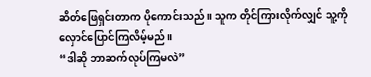ဆိတ်ဖြေရှင်းတာက ပိုကောင်းသည်။ သူက တိုင်ကြားလိုက်လျှင် သူ့ကို လှောင်ပြောင်ကြလိမ့်မည်။
“ဒါဆို ဘာဆက်လုပ်ကြမလဲ”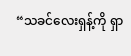“သခင်လေးရှန့်ကို ရှာ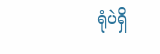ရုံပဲရှိ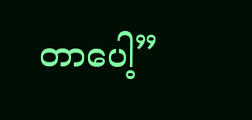တာပေါ့”